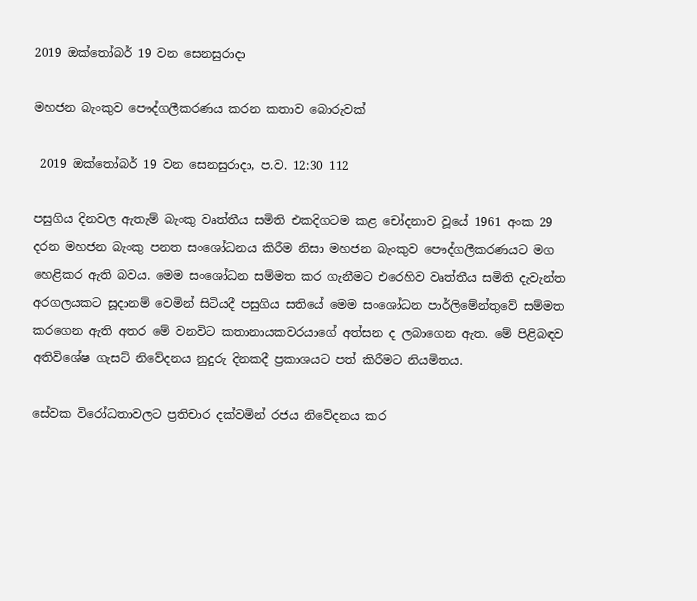2019 ඔක්තෝබර් 19 වන සෙනසුරාදා

මහජන බැංකුව පෞද්ගලීකරණය කරන කතාව බොරුවක්

 2019 ඔක්තෝබර් 19 වන සෙනසුරාදා, ප.ව. 12:30 112

පසුගිය දිනවල ඇතැම් බැංකු වෘත්තීය සමිති එකදිගටම කළ චෝදනාව වූයේ 1961 අංක 29 දරන මහජන බැංකු පනත සංශෝධනය කිරීම නිසා මහජන බැංකුව පෞද්ගලීකරණයට මග හෙළිකර ඇති බවය. මෙම සංශෝධන සම්මත කර ගැනීමට එරෙහිව වෘත්තීය සමිති දැවැන්ත අරගලයකට සූදානම් වෙමින් සිටියදී පසුගිය සතියේ මෙම සංශෝධන පාර්ලිමේන්තුවේ සම්මත කරගෙන ඇති අතර මේ වනවිට කතානායකවරයාගේ අත්සන ද ලබාගෙන ඇත. මේ පිළිබඳව අතිවිශේෂ ගැසට් නිවේදනය නුදුරු දිනකදී ප්‍රකාශයට පත් කිරීමට නියමිතය.

සේවක විරෝධතාවලට ප්‍රතිචාර දක්වමින් රජය නිවේදනය කර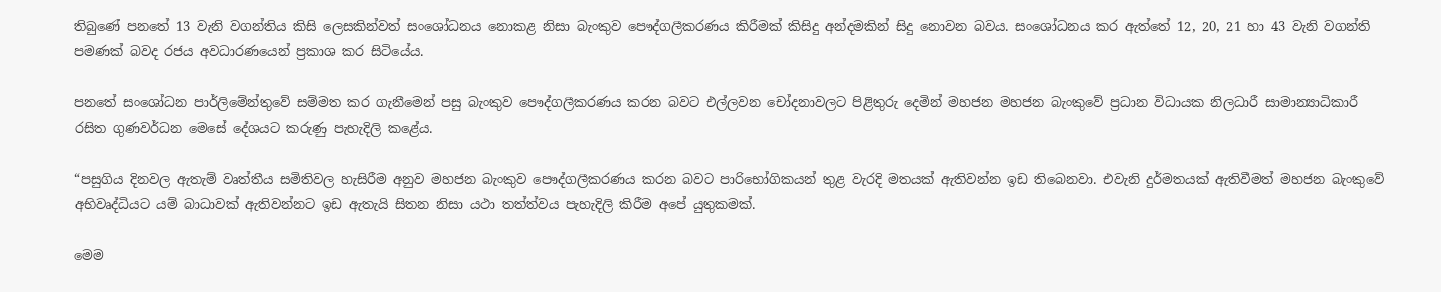තිබුණේ පනතේ 13 වැනි වගන්තිය කිසි ලෙසකින්වත් සංශෝධනය නොකළ නිසා බැංකුව පෞද්ගලීකරණය කිරීමක් කිසිදු අන්දමකින් සිදු නොවන බවය. සංශෝධනය කර ඇත්තේ 12, 20, 21 හා 43 වැනි වගන්ති පමණක් බවද රජය අවධාරණයෙන් ප්‍රකාශ කර සිටියේය.

පනතේ සංශෝධන පාර්ලිමේන්තුවේ සම්මත කර ගැනීමෙන් පසු බැංකුව පෞද්ගලීකරණය කරන බවට එල්ලවන චෝදනාවලට පිළිතුරු දෙමින් මහජන මහජන බැංකුවේ ප්‍රධාන විධායක නිලධාරී සාමාන්‍යාධිකාරී රසිත ගුණවර්ධන මෙසේ දේශයට කරුණු පැහැදිලි කළේය.

“පසුගිය දිනවල ඇතැම් වෘත්තීය සමිතිවල හැසිරීම අනුව මහජන බැංකුව පෞද්ගලීකරණය කරන බවට පාරිභෝගිකයන් තුළ වැරදි මතයක් ඇතිවන්න ඉඩ තිබෙනවා. එවැනි දුර්මතයක් ඇතිවීමත් මහජන බැංකුවේ අභිවෘද්ධියට යම් බාධාවක් ඇතිවන්නට ඉඩ ඇතැයි සිතන නිසා යථා තත්ත්වය පැහැදිලි කිරීම අපේ යුතුකමක්.

මෙම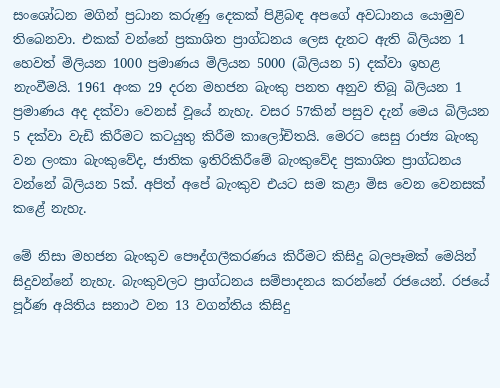සංශෝධන මගින් ප්‍රධාන කරුණු දෙකක් පිළිබඳ අපගේ අවධානය යොමුව තිබෙනවා. එකක් වන්නේ ප්‍රකාශිත ප්‍රාග්ධනය ලෙස දැනට ඇති බිලියන 1 හෙවත් මිලියන 1000 ප්‍රමාණය මිලියන 5000 (බිලියන 5) දක්වා ඉහළ නැංවීමයි. 1961 අංක 29 දරන මහජන බැංකු පනත අනුව තිබූ බිලියන 1 ප්‍රමාණය අද දක්වා වෙනස් වූයේ නැහැ. වසර 57කින් පසුව දැන් මෙය බිලියන 5 දක්වා වැඩි කිරීමට කටයුතු කිරීම කාලෝචිතයි. මෙරට සෙසු රාජ්‍ය බැංකු වන ලංකා බැංකුවේද, ජාතික ඉතිරිකිරීමේ බැංකුවේද ප්‍රකාශිත ප්‍රාග්ධනය වන්නේ බිලියන 5ක්. අපිත් අපේ බැංකුව එයට සම කළා මිස වෙන වෙනසක් කළේ නැහැ.

මේ නිසා මහජන බැංකුව පෞද්ගලීකරණය කිරීමට කිසිදු බලපෑමක් මෙයින් සිදුවන්නේ නැහැ. බැංකුවලට ප්‍රාග්ධනය සම්පාදනය කරන්නේ රජයෙන්. රජයේ පූර්ණ අයිතිය සනාථ වන 13 වගන්තිය කිසිදු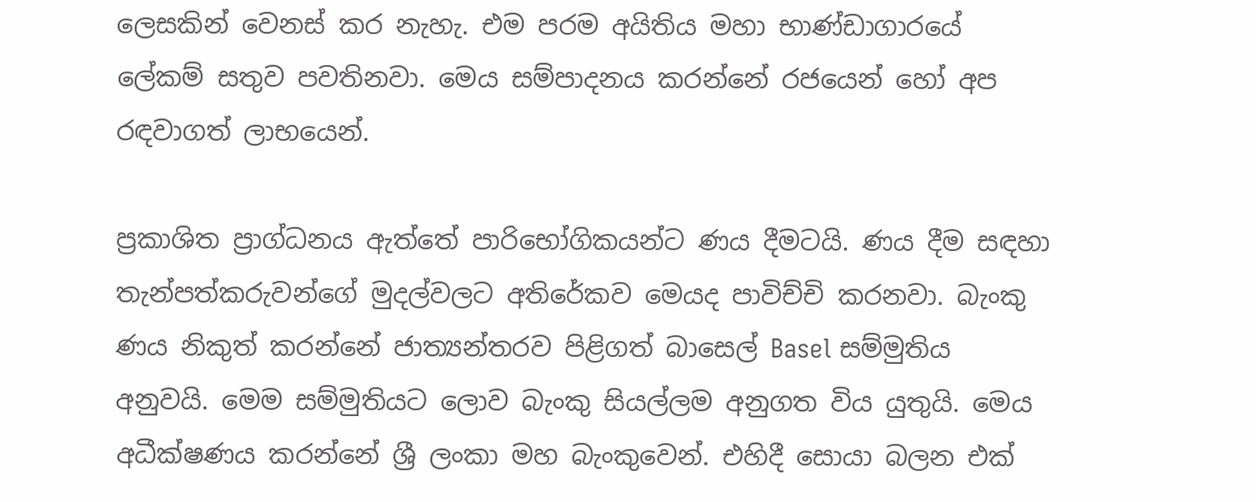ලෙසකින් වෙනස් කර නැහැ. එම පරම අයිතිය මහා භාණ්ඩාගාරයේ ලේකම් සතුව පවතිනවා. මෙය සම්පාදනය කරන්නේ රජයෙන් හෝ අප රඳවාගත් ලාභයෙන්.

ප්‍රකාශිත ප්‍රාග්ධනය ඇත්තේ පාරිභෝගිකයන්ට ණය දීමටයි. ණය දීම සඳහා තැන්පත්කරුවන්ගේ මුදල්වලට අතිරේකව මෙයද පාවිච්චි කරනවා. බැංකු ණය නිකුත් කරන්නේ ජාත්‍යන්තරව පිළිගත් බාසෙල් Basel සම්මුතිය අනුවයි. මෙම සම්මුතියට ලොව බැංකු සියල්ලම අනුගත විය යුතුයි. මෙය අධීක්ෂණය කරන්නේ ශ්‍රී ලංකා මහ බැංකුවෙන්. එහිදී සොයා බලන එක්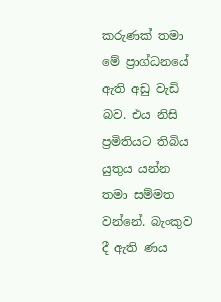කරුණක් තමා මේ ප්‍රාග්ධනයේ ඇති අඩු වැඩි බව. එය නිසි ප්‍රමිතියට තිබිය යුතුය යන්න තමා සම්මත වන්නේ. බැංකුව දී ඇති ණය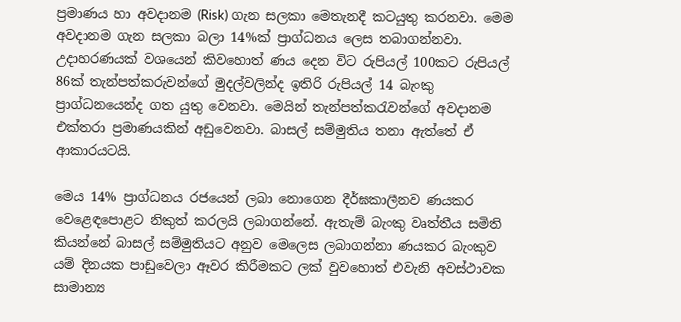ප්‍රමාණය හා අවදානම (Risk) ගැන සලකා මෙතැනදී කටයුතු කරනවා. මෙම අවදානම ගැන සලකා බලා 14%ක් ප්‍රාග්ධනය ලෙස තබාගන්නවා. උදාහරණයක් වශයෙන් කිවහොත් ණය දෙන විට රුපියල් 100කට රුපියල් 86ක් තැන්පත්කරුවන්ගේ මුදල්වලින්ද ඉතිරි රුපියල් 14 බැංකු ප්‍රාග්ධනයෙන්ද ගත යුතු වෙනවා. මෙයින් තැන්පත්කරැවන්ගේ අවදානම එක්තරා ප්‍රමාණයකින් අඩුවෙනවා. බාසල් සම්මුතිය තනා ඇත්තේ ඒ ආකාරයටයි.

මෙය 14% ප්‍රාග්ධනය රජයෙන් ලබා නොගෙන දීර්ඝකාලීනව ණයකර වෙළෙඳපොළට නිකුත් කරලයි ලබාගන්නේ. ඇතැම් බැංකු වෘත්තීය සමිති කියන්නේ බාසල් සම්මුතියට අනුව මෙලෙස ලබාගන්නා ණයකර බැංකුව යම් දිනයක පාඩුවෙලා ඈවර කිරීමකට ලක් වුවහොත් එවැනි අවස්ථාවක සාමාන්‍ය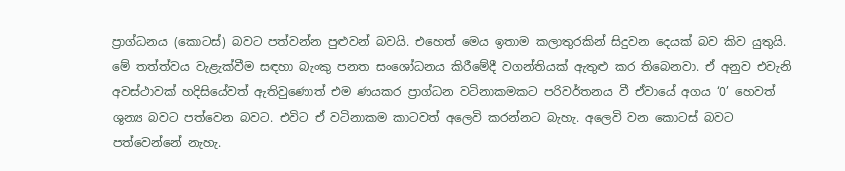ප්‍රාග්ධනය (කොටස්) බවට පත්වන්න පුළුවන් බවයි. එහෙත් මෙය ඉතාම කලාතුරකින් සිදුවන දෙයක් බව කිව යුතුයි. මේ තත්ත්වය වැළැක්වීම සඳහා බැංකු පනත සංශෝධනය කිරීමේදී වගන්තියක් ඇතුළු කර තිබෙනවා. ඒ අනුව එවැනි අවස්ථාවක් හදිසියේවත් ඇතිවුණොත් එම ණයකර ප්‍රාග්ධන වටිනාකමකට පරිවර්තනය වී ඒවායේ අගය ‘0’ හෙවත් ශුන්‍ය බවට පත්වෙන බවට. එවිට ඒ වටිනාකම කාටවත් අලෙවි කරන්නට බැහැ. අලෙවි වන කොටස් බවට පත්වෙන්නේ නැහැ.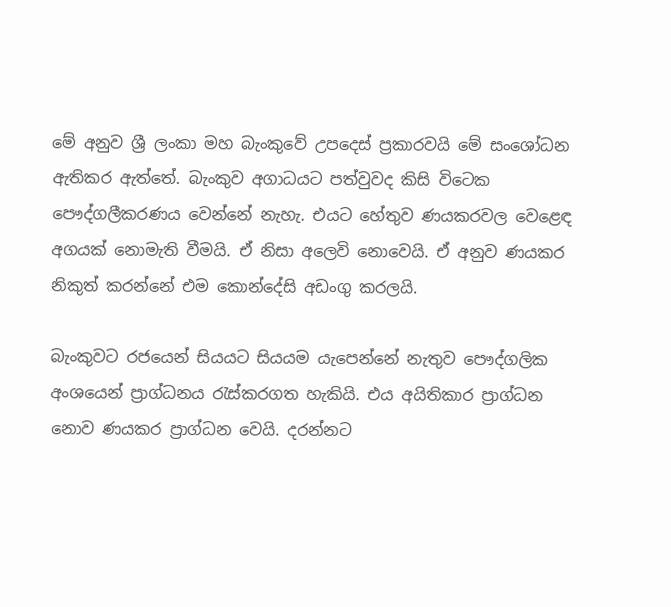මේ අනුව ශ්‍රී ලංකා මහ බැංකුවේ උපදෙස් ප්‍රකාරවයි මේ සංශෝධන ඇතිකර ඇත්තේ. බැංකුව අගාධයට පත්වුවද කිසි විටෙක පෞද්ගලීකරණය වෙන්නේ නැහැ. එයට හේතුව ණයකරවල වෙළෙඳ අගයක් නොමැති වීමයි. ඒ නිසා අලෙවි නොවෙයි. ඒ අනුව ණයකර නිකුත් කරන්නේ එම කොන්දේසි අඩංගු කරලයි.

බැංකුවට රජයෙන් සියයට සියයම යැපෙන්නේ නැතුව පෞද්ගලික අංශයෙන් ප්‍රාග්ධනය රැස්කරගත හැකියි. එය අයිතිකාර ප්‍රාග්ධන නොව ණයකර ප්‍රාග්ධන වෙයි. දරන්නට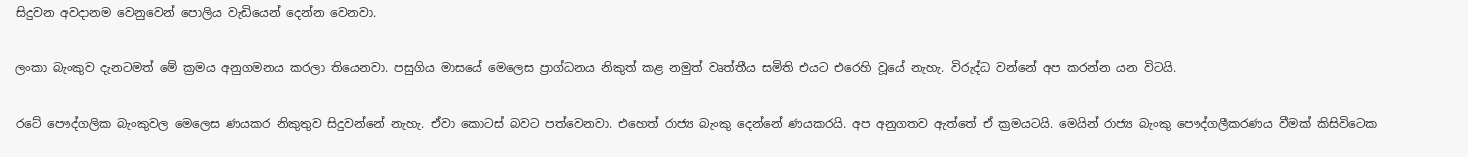සිදුවන අවදානම වෙනුවෙන් පොලිය වැඩියෙන් දෙන්න වෙනවා.

ලංකා බැංකුව දැනටමත් මේ ක්‍රමය අනුගමනය කරලා තියෙනවා. පසුගිය මාසයේ මෙලෙස ප්‍රාග්ධනය නිකුත් කළ නමුත් වෘත්තීය සමිති එයට එරෙහි වූයේ නැහැ. විරුද්ධ වන්නේ අප කරන්න යන විටයි.

රටේ පෞද්ගලික බැංකුවල මෙලෙස ණයකර නිකුතුව සිදුවන්නේ නැහැ. ඒවා කොටස් බවට පත්වෙනවා. එහෙත් රාජ්‍ය බැංකු දෙන්නේ ණයකරයි. අප අනුගතව ඇත්තේ ඒ ක්‍රමයටයි. මෙයින් රාජ්‍ය බැංකු පෞද්ගලීකරණය වීමක් කිසිවිටෙක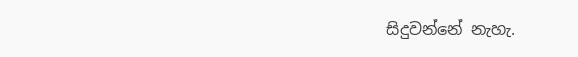සිදුවන්නේ නැහැ.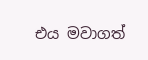එය මවාගත්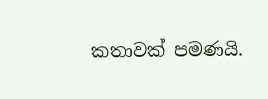කතාවක් පමණයි.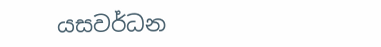යසවර්ධන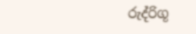රුද්රිගූ